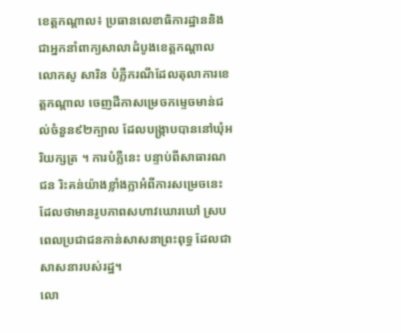ខេត្តកណ្តាល៖ ប្រធានលេខាធិការដ្ឋាននិងជាអ្នកនាំពាក្យសាលាដំបូងខេត្តកណ្តាល លោកសូ សារិន បំភ្លឺករណីដែលតុលាការខេត្តកណ្តាល ចេញដីកាសម្រេចកម្ទេចមាន់ជល់ចំនួន៩២ក្បាល ដែលបង្ក្រាបបាននៅឃុំអរិយក្សត្រ ។ ការបំភ្លឺនេះ បន្ទាប់ពីសាធារណជន រិះគន់យ៉ាងខ្លាំងក្លាអំពីការសម្រេចនេះ ដែលថាមានរូបភាពសហាវឃោរឃៅ ស្របពេលប្រជាជនកាន់សាសនាព្រះពុទ្ធ ដែលជាសាសនារបស់រដ្ឋ។
លោ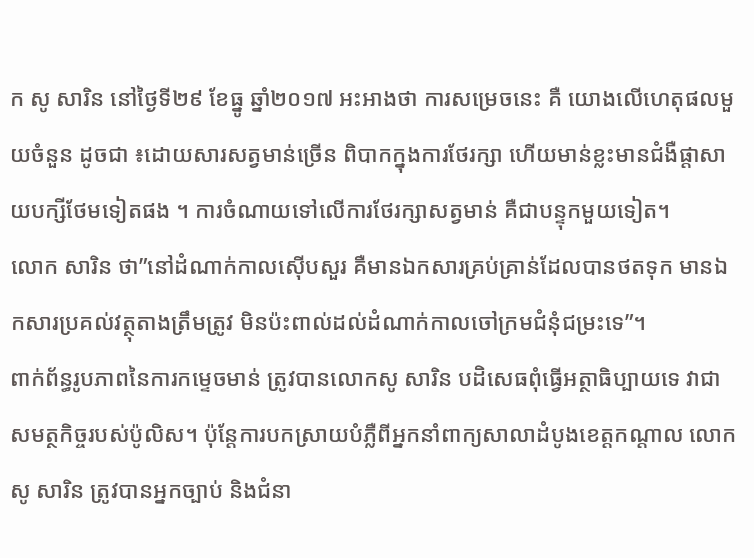ក សូ សារិន នៅថ្ងៃទី២៩ ខែធ្នូ ឆ្នាំ២០១៧ អះអាងថា ការសម្រេចនេះ គឺ យោងលើហេតុផលមួយចំនួន ដូចជា ៖ដោយសារសត្វមាន់ច្រើន ពិបាកក្នុងការថែរក្សា ហើយមាន់ខ្លះមានជំងឺផ្តាសាយបក្សីថែមទៀតផង ។ ការចំណាយទៅលើការថែរក្សាសត្វមាន់ គឺជាបន្ទុកមួយទៀត។
លោក សារិន ថា”នៅដំណាក់កាលស៊ើបសួរ គឺមានឯកសារគ្រប់គ្រាន់ដែលបានថតទុក មានឯកសារប្រគល់វត្ថុតាងត្រឹមត្រូវ មិនប៉ះពាល់ដល់ដំណាក់កាលចៅក្រមជំនុំជម្រះទេ”។
ពាក់ព័ន្ធរូបភាពនៃការកម្ទេចមាន់ ត្រូវបានលោកសូ សារិន បដិសេធពុំធ្វើអត្ថាធិប្បាយទេ វាជាសមត្ថកិច្ចរបស់ប៉ូលិស។ ប៉ុន្តែការបកស្រាយបំភ្លឺពីអ្នកនាំពាក្យសាលាដំបូងខេត្តកណ្តាល លោក សូ សារិន ត្រូវបានអ្នកច្បាប់ និងជំនា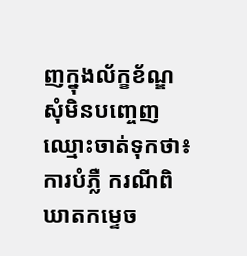ញក្នុងល័ក្ខខ័ណ្ឌសុំមិនបញ្ចេញឈ្មោះចាត់ទុកថា៖ ការបំភ្លឺ ករណីពិឃាតកម្ទេច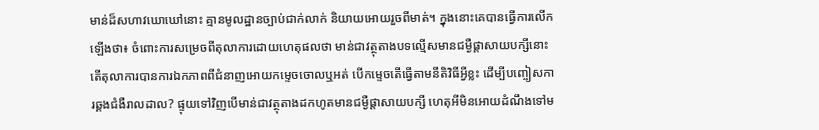មាន់ដ៏សហាវឃោឃៅនោះ គ្មានមូលដ្ឋានច្បាប់ជាក់លាក់ និយាយអោយរួចពីមាត់។ ក្នុងនោះគេបានធ្វើការលើកឡើងថា៖ ចំពោះការសម្រេចពីតុលាការដោយហេតុផលថា មាន់ជាវត្ថុតាងបទល្មើសមានជម្ងឺផ្តាសាយបក្សីនោះ តើតុលាការបានការឯកភាពពីជំនាញអោយកម្ទេចចោលឬអត់ បើកម្ទេចតើធ្វើតាមនីតិវិធីអ្វីខ្លះ ដើម្បីបញ្ចៀសការឆ្គងជំងឺរាលដាល? ផ្ទុយទៅវិញបើមាន់ជាវត្ថុតាងដកហូតមានជម្ងឺផ្តាសាយបក្សី ហេតុអីមិនអោយដំណឹងទៅម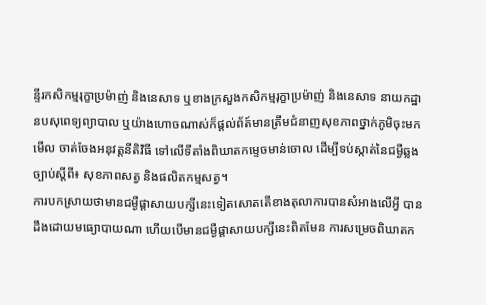ន្ទីរកសិកម្មរុក្ខាប្រម៉ាញ់ និងនេសាទ ឬខាងក្រសួងកសិកម្មរុក្ខាប្រម៉ាញ់ និងនេសាទ នាយកដ្ឋានបសុពេទ្យព្យាបាល ឬយ៉ាងហោចណាស់ក៏ផ្តល់ព័ត៍មានត្រឹមជំនាញសុខភាពថ្នាក់ភូមិចុះមកមើល ចាត់ចែងអនុវត្តនីតិវិធី ទៅលើទីតាំងពិឃាតកម្ទេចមាន់ចោល ដើម្បីទប់ស្កាត់នៃជម្ងឺឆ្លង ច្បាប់ស្តីពី៖ សុខភាពសត្វ និងផលិតកម្មសត្វ។
ការបកស្រាយថាមានជម្ងឺផ្តាសាយបក្សីនេះទៀតសោតតើខាងតុលាការបានសំអាងលើអ្វី បានដឹងដោយមធ្យោបាយណា ហើយបើមានជម្ងឺផ្តាសាយបក្សីនេះពិតមែន ការសម្រេចពិឃាតក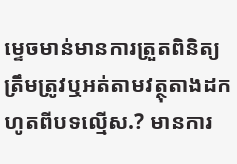ម្ទេចមាន់មានការត្រួតពិនិត្យត្រឹមត្រូវឬអត់តាមវត្ថុតាងដកហូតពីបទល្មើស.? មានការ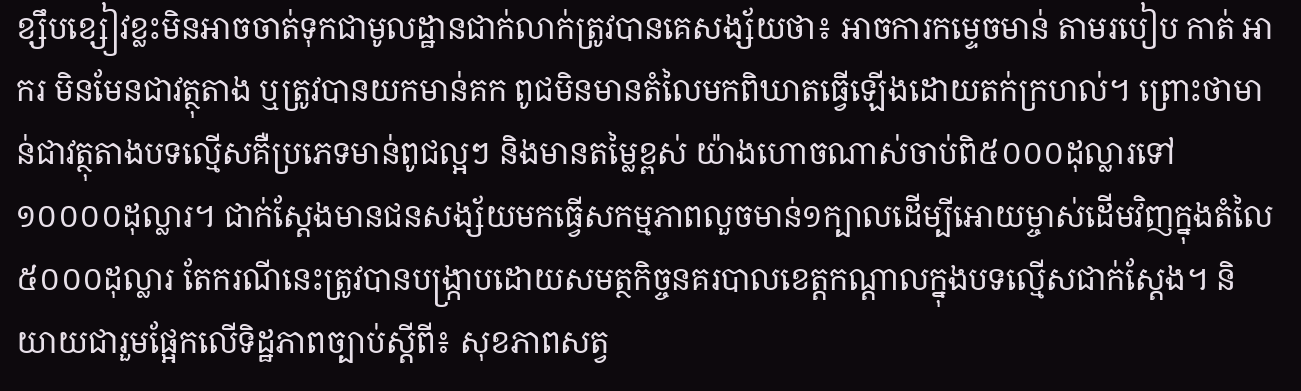ខ្សឹបខ្សៀវខ្លះមិនអាចចាត់ទុកជាមូលដ្ឋានជាក់លាក់ត្រូវបានគេសង្ស័យថា៖ អាចការកម្ទេចមាន់ តាមរបៀប កាត់ អាករ មិនមែនជាវត្ថុតាង ឬត្រូវបានយកមាន់គក ពូជមិនមានតំលៃមកពិឃាតធ្វើឡើងដោយតក់ក្រហល់។ ព្រោះថាមាន់ជាវត្ថុតាងបទល្មើសគឺប្រភេទមាន់ពូជល្អៗ និងមានតម្លៃខ្ពស់ យ៉ាងហោចណាស់ចាប់ពិ៥០០០ដុល្លារទៅ ១០០០០ដុល្លារ។ ជាក់ស្តែងមានជនសង្ស័យមកធ្វើសកម្មភាពលួចមាន់១ក្បាលដើម្បីអោយម្ចាស់ដើមវិញក្នុងតំលៃ៥០០០ដុល្លារ តែករណីនេះត្រូវបានបង្ក្រាបដោយសមត្ថកិច្ចនគរបាលខេត្តកណ្តាលក្នុងបទល្មើសជាក់ស្តែង។ និយាយជារួមផ្អែកលើទិដ្ឋភាពច្បាប់ស្តីពី៖ សុខភាពសត្វ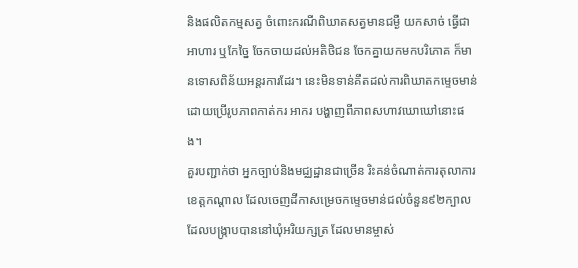និងផលិតកម្មសត្វ ចំពោះករណីពិឃាតសត្វមានជម្ងឺ យកសាច់ ធ្វើជាអាហារ ឬកែច្នៃ ចែកចាយដល់អតិថិជន ចែកគ្នាយកមកបរិភោគ ក៏មានទោសពិន័យអន្តរការដែរ។ នេះមិនទាន់គឹតដល់ការពិឃាតកម្ទេចមាន់ ដោយប្រើរូបភាពកាត់ករ អាករ បង្ហាញពីភាពសហាវឃោឃៅនោះផង។
គួរបញ្ជាក់ថា អ្នកច្បាប់និងមជ្ឈដ្ឋានជាច្រើន រិះគន់ចំណាត់ការតុលាការខេត្តកណ្តាល ដែលចេញដីកាសម្រេចកម្ទេចមាន់ជល់ចំនួន៩២ក្បាល ដែលបង្ក្រាបបាននៅឃុំអរិយក្សត្រ ដែលមានម្ចាស់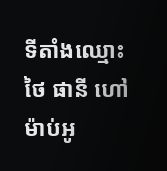ទីតាំងឈ្មោះ ថៃ ផានី ហៅម៉ាប់អូ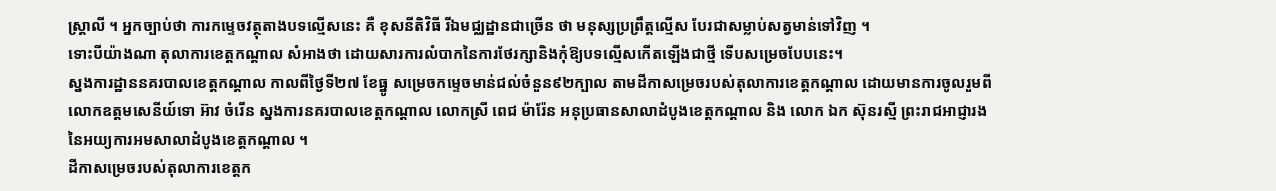ស្ត្រាលី ។ អ្នកច្បាប់ថា ការកម្ទេចវត្ថុតាងបទល្មើសនេះ គឺ ខុសនីតិវិធី រីឯមជ្ឈដ្ឋានជាច្រើន ថា មនុស្សប្រព្រឹត្តល្មើស បែរជាសម្លាប់សត្វមាន់ទៅវិញ ។
ទោះបីយ៉ាងណា តុលាការខេត្តកណ្តាល សំអាងថា ដោយសារការលំបាកនៃការថែរក្សានិងកុំឱ្យបទល្មើសកើតឡើងជាថ្មី ទើបសម្រេចបែបនេះ។
ស្នងការដ្ឋាននគរបាលខេត្តកណ្តាល កាលពីថ្ងៃទី២៧ ខែធ្នូ សម្រេចកម្ទេចមាន់ជល់ចំនួន៩២ក្បាល តាមដីកាសម្រេចរបស់តុលាការខេត្តកណ្តាល ដោយមានការចូលរួមពីលោកឧត្តមសេនីយ៍ទោ អ៊ាវ ចំរើន ស្នងការនគរបាលខេត្តកណ្តាល លោកស្រី ពេជ ម៉ារ៉ែន អនុប្រធានសាលាដំបូងខេត្តកណ្តាល និង លោក ឯក ស៊ុនរស្មី ព្រះរាជអាជ្ញារងនៃអយ្យការអមសាលាដំបូងខេត្តកណ្តាល ។
ដីកាសម្រេចរបស់តុលាការខេត្តក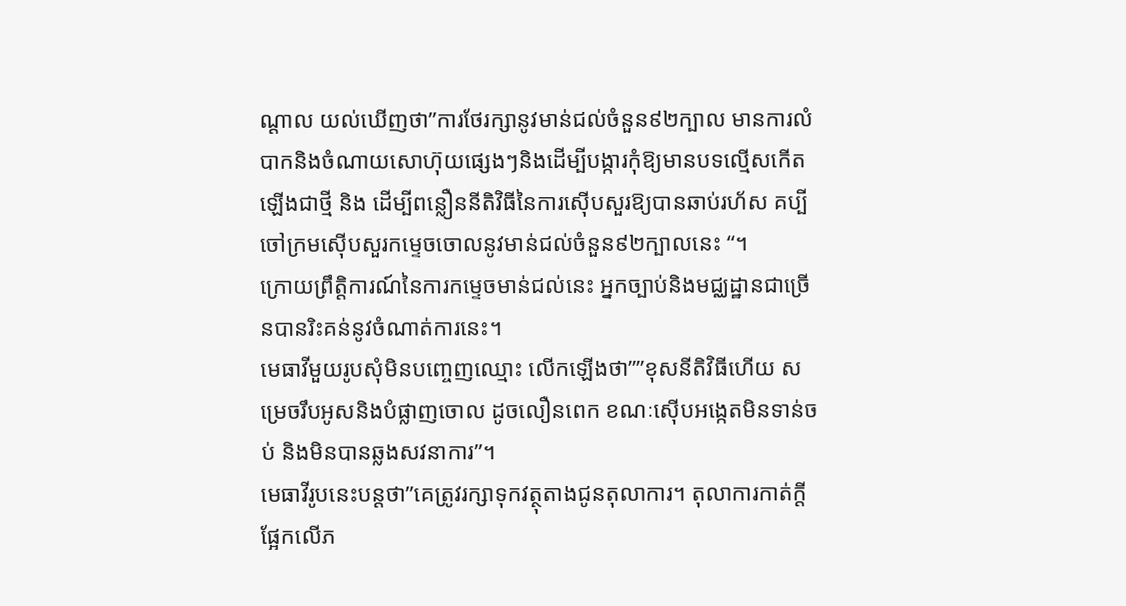ណ្តាល យល់ឃើញថា”ការថែរក្សានូវមាន់ជល់ចំនួន៩២ក្បាល មានការលំបាកនិងចំណាយសោហ៊ុយផ្សេងៗនិងដើម្បីបង្ការកុំឱ្យមានបទល្មើសកើតឡើងជាថ្មី និង ដើម្បីពន្លឿននីតិវិធីនៃការស៊ើបសួរឱ្យបានឆាប់រហ័ស គប្បីចៅក្រមស៊ើបសួរកម្ទេចចោលនូវមាន់ជល់ចំនួន៩២ក្បាលនេះ “។
ក្រោយព្រឹត្តិការណ៍នៃការកម្ទេចមាន់ជល់នេះ អ្នកច្បាប់និងមជ្ឈដ្ឋានជាច្រើនបានរិះគន់នូវចំណាត់ការនេះ។
មេធាវីមួយរូបសុំមិនបញ្ចេញឈ្មោះ លើកឡើងថា””ខុសនីតិវិធីហើយ សម្រេចរឹបអូសនិងបំផ្លាញចោល ដូចលឿនពេក ខណៈស៊ើបអង្កេតមិនទាន់ចប់ និងមិនបានឆ្លងសវនាការ”។
មេធាវីរូបនេះបន្តថា”គេត្រូវរក្សាទុកវត្ថុតាងជូនតុលាការ។ តុលាការកាត់ក្តីផ្អែកលើភ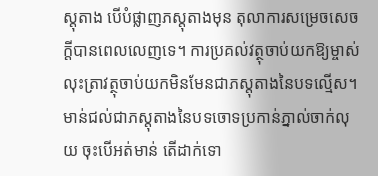ស្តុតាង បើបំផ្លាញភស្តុតាងមុន តុលាការសម្រេចសេចក្តីបានពេលលេញទេ។ ការប្រគល់វត្ថុចាប់យកឱ្យម្ចាស់ លុះត្រាវត្ថុចាប់យកមិនមែនជាភស្តុតាងនៃបទល្មើស។ មាន់ជល់ជាភស្តុតាងនៃបទចោទប្រកាន់ភ្នាល់ចាក់លុយ ចុះបើអត់មាន់ តើដាក់ទោ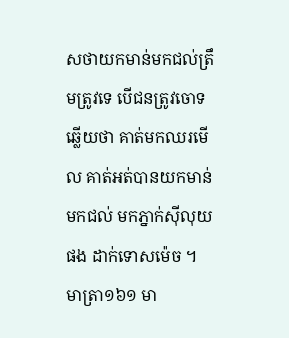សថាយកមាន់មកជល់ត្រឹមត្រូវទេ បើជនត្រូវចោទឆ្លើយថា គាត់មកឈរមើល គាត់អត់បានយកមាន់មកជល់ មកភ្នាក់ស៊ីលុយផង ដាក់ទោសម៉េច ។ មាត្រា១៦១ មា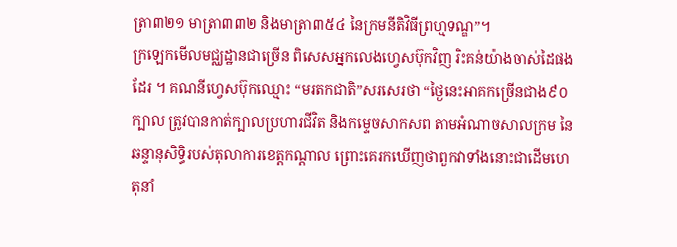ត្រា៣២១ មាត្រា៣៣២ និងមាត្រា៣៥៤ នៃក្រមនីតិវិធីព្រហ្មទណ្ឌ”។
ក្រឡេកមើលមជ្ឈដ្ឋានជាច្រើន ពិសេសអ្នកលេងហ្វេសប៊ុកវិញ រិះគន់យ៉ាងចាស់ដៃផងដែរ ។ គណនីហ្វេសប៊ុកឈ្មោះ “មរតកជាតិ”សរសេរថា “ថ្ងៃនេះអាគកច្រើនជាង៩០ក្បាល ត្រូវបានកាត់ក្បាលប្រហារជីវិត និងកម្ទេចសាកសព តាមអំណាចសាលក្រម នៃឆន្ទានុសិទ្ធិរបស់តុលាការខេត្តកណ្តាល ព្រោះគេរកឃើញថាពួកវាទាំងនោះជាដើមហេតុនាំ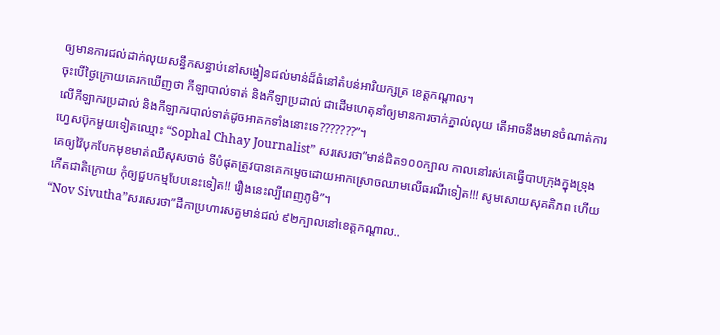ឲ្យមានការជល់ដាក់លុយសន្ធឹកសន្ធាប់នៅសង្វៀនជល់មាន់ដ៏ធំនៅតំបន់អារិយក្សត្រ ខេត្តកណ្តាល។
ចុះបើថ្ងៃក្រោយគេរកឃើញថា កីឡាបាល់ទាត់ និងកីឡាប្រដាល់ ជាដើមហេតុនាំឲ្យមានការចាក់ភ្នាល់លុយ តើអាចនឹងមានចំណាត់ការលើកីឡាករប្រដាល់ និងកីឡាករបាល់ទាត់ដូចអាគកទាំងនោះទេ???????”។
ហ្វេសប៊ុកមួយទៀតឈ្មោះ “Sophal Chhay Journalist” សរសេរថា”មាន់ជិត១០០ក្បាល កាលនៅរស់គេធ្វើបាបក្រុងក្នុងទ្រុង គេឲ្យវ៉ៃបុកបែកមុខមាត់ឈឺសុសចាច់ ទីបំផុតត្រូវបានគេកម្ទេចដោយអាកស្រោចឈាមលើធរណីទៀត!!! សូមសោយសុគតិភព ហើយកើតជាតិក្រោយ កុំឲ្យជួបកម្មបែបនេះទៀត!! រឿងនេះល្បីពេញភូមិ”។
“Nov Sivutha”សរសេរថា”ដីកាប្រហារសត្វមាន់ជល់ ៩២ក្បាលនៅខេត្តកណ្តាល..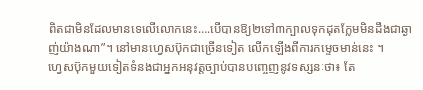ពិតជាមិនដែលមានទេលើលោកនេះ….បើបានឱ្យ២ទៅ៣ក្បាលទុកដុតក្លែមមិនដឹងជាឆ្ងាញ់យ៉ាងណា”។ នៅមានហ្វេសប៊ុកជាច្រើនទៀត លើកឡើងពីការកម្ទេចមាន់នេះ ។
ហ្វេសប៊ុកមួយទៀតទំនងជាអ្នកអនុវត្តច្បាប់បានបញ្ចេញនូវទស្សនៈថា៖ តែ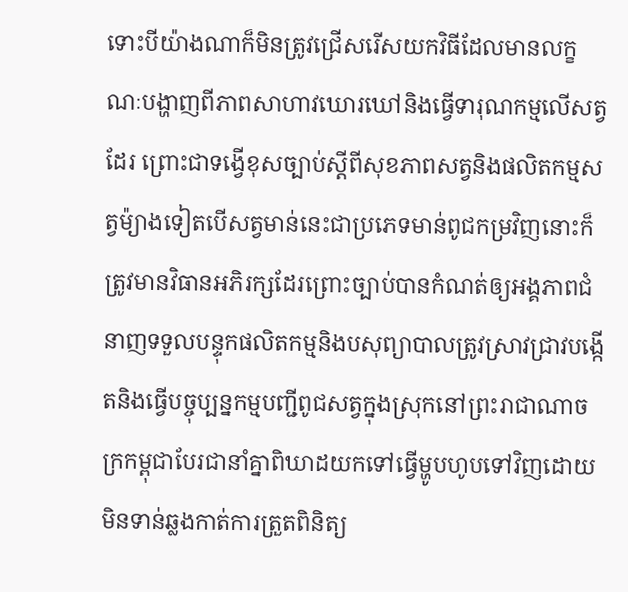ទោះបីយ៉ាងណាក៏មិនត្រូវជ្រើសរើសយកវិធីដែលមានលក្ខណៈបង្ហាញពីភាពសាហាវឃោរឃៅនិងធ្វើទារុណកម្មលើសត្វដែរ ព្រោះជាទង្វើខុសច្បាប់ស្តីពីសុខភាពសត្វនិងផលិតកម្មសត្វម៉្យាងទៀតបើសត្វមាន់នេះជាប្រភេទមាន់ពូជកម្រវិញនោះក៏ត្រូវមានវិធានអភិរក្សដែរព្រោះច្បាប់បានកំណត់ឲ្យអង្គភាពជំនាញទទួលបន្ទុកផលិតកម្មនិងបសុព្យាបាលត្រូវស្រាវជ្រាវបង្កើតនិងធ្វើបច្ចុប្បន្នកម្មបញ្ជីពូជសត្វក្នុងស្រុកនៅព្រះរាជាណាចក្រកម្ពុជាបែរជានាំគ្នាពិឃាដយកទៅធ្វើម្ហូបហូបទៅវិញដោយមិនទាន់ឆ្លងកាត់ការត្រួតពិនិត្យ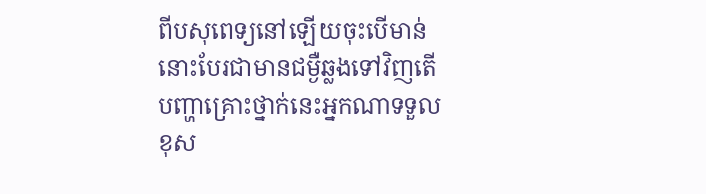ពីបសុពេទ្យនៅឡើយចុះបើមាន់នោះបែរជាមានជម្ងឺឆ្លងទៅវិញតើបញ្ហាគ្រោះថ្នាក់នេះអ្នកណាទទួលខុស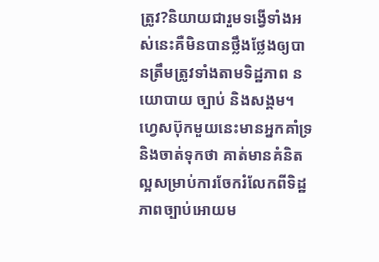ត្រូវ?និយាយជារួមទង្វើទាំងអស់នេះគឺមិនបានថ្លឹងថ្លែងឲ្យបានត្រឹមត្រូវទាំងតាមទិដ្ឋភាព នយោបាយ ច្បាប់ និងសង្គម។ ហ្វេសប៊ុកមួយនេះមានអ្នកគាំទ្រនិងចាត់ទុកថា គាត់មានគំនិតល្អសម្រាប់ការចែករំលែកពីទិដ្ឋភាពច្បាប់អោយម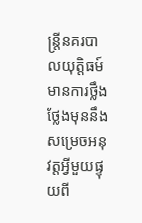ន្រ្តីនគរបាលយុត្តិធម៍មានការថ្លឹងថ្លែងមុននឹងសម្រេចអនុវត្តអ្វីមួយផ្ទុយពី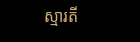ស្មារតី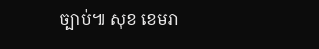ច្បាប់៕ សុខ ខេមរា